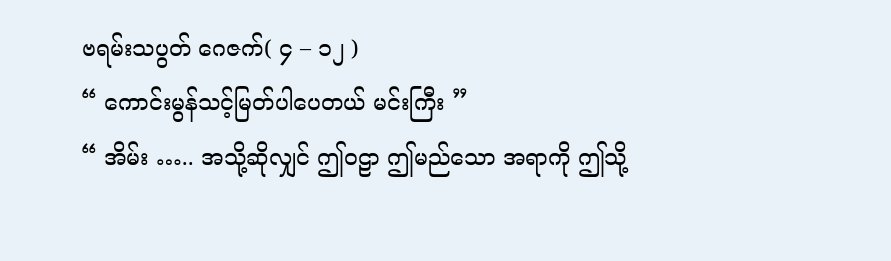ဗရမ်းသပွတ် ဂေဇက်( ၄ – ၁၂ )
“ ကောင်းမွန်သင့်မြတ်ပါပေတယ် မင်းကြီး ”
“ အိမ်း ….. အသို့ဆိုလျှင် ဤဝဠာ ဤမည်သော အရာကို ဤသို့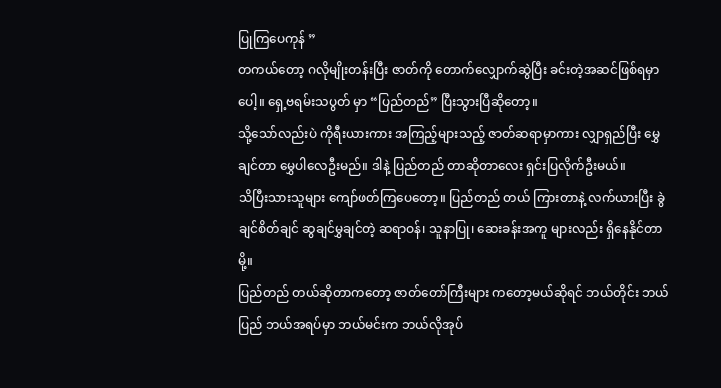ပြုကြပေကုန် ”
တကယ်တော့ ဂလိုမျိုးတန်းပြီး ဇာတ်ကို တောက်လျှောက်ဆွဲပြီး ခင်းတဲ့အဆင်ဖြစ်ရမှာပေါ့။ ရှေ့ဗရမ်းသပွတ် မှာ “ပြည်တည်” ပြီးသွားပြီဆိုတော့။
သို့သော်လည်းပဲ ကိုရီးယားကား အကြည့်များသည့် ဇာတ်ဆရာမှာကား လျှာရှည်ပြီး မွှေချင်တာ မွှေပါလေဦးမည်။ ဒါနဲ့ ပြည်တည် တာဆိုတာလေး ရှင်းပြလိုက်ဦးမယ်။
သိပြီးသားသူများ ကျော်ဖတ်ကြပေတော့။ ပြည်တည် တယ် ကြားတာနဲ့ လက်ယားပြီး ခွဲချင်စိတ်ချင် ဆွချင်မွှချင်တဲ့ ဆရာဝန်၊ သူနာပြု၊ ဆေးခန်းအကူ များလည်း ရှိနေနိုင်တာမို့။
ပြည်တည် တယ်ဆိုတာကတော့ ဇာတ်တော်ကြီးများ ကတော့မယ်ဆိုရင် ဘယ်တိုင်း ဘယ်ပြည် ဘယ်အရပ်မှာ ဘယ်မင်းက ဘယ်လိုအုပ်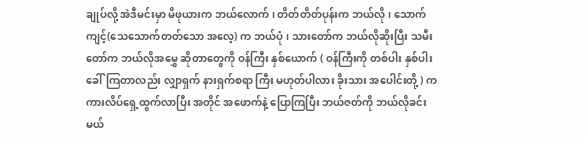ချုပ်လို့ အဲဒီမင်းမှာ မိဖုယားက ဘယ်လောက်၊ တိတ်တိတ်ပုန်းက ဘယ်လို၊ သောက်ကျင့်(သေသောက်တတ်သော အလေ့) က ဘယ်ပုံ၊ သားတော်က ဘယ်လိုဆိုးပြီး သမီးတော်က ဘယ်လိုအမွှေ ဆိုတာတွေကို ဝန်ကြီး နှစ်ယောက် ( ဝန်ကြီးကို တစ်ပါး နှစ်ပါး ခေါ်ကြတာလည်း လျှာရှက် နားရှက်စရာ ကြီး မဟုတ်ပါလား ခိုးသား အပေါင်းတို့ ) က ကားလိပ်ရှေ့ထွက်လာပြီး အတိုင် အဖောက်နဲ့ ပြောကြပြီး ဘယ်ဇတ်ကို ဘယ်လိုခင်းမယ်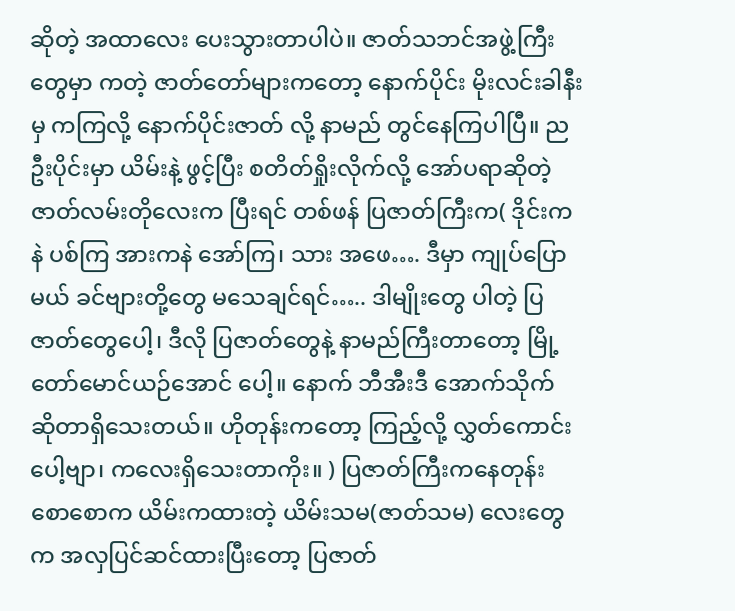ဆိုတဲ့ အထာလေး ပေးသွားတာပါပဲ။ ဇာတ်သဘင်အဖွဲ့ကြီးတွေမှာ ကတဲ့ ဇာတ်တော်များကတော့ နောက်ပိုင်း မိုးလင်းခါနီးမှ ကကြလို့ နောက်ပိုင်းဇာတ် လို့ နာမည် တွင်နေကြပါပြီ။ ညဦးပိုင်းမှာ ယိမ်းနဲ့ ဖွင့်ပြီး စတိတ်ရှိုးလိုက်လို့ အော်ပရာဆိုတဲ့ ဇာတ်လမ်းတိုလေးက ပြီးရင် တစ်ဖန် ပြဇာတ်ကြီးက( ဒိုင်းကနဲ ပစ်ကြ အားကနဲ အော်ကြ၊ သား အဖေ…. ဒီမှာ ကျုပ်ပြောမယ် ခင်ဗျားတို့တွေ မသေချင်ရင်….. ဒါမျိုးတွေ ပါတဲ့ ပြဇာတ်တွေပေါ့၊ ဒီလို ပြဇာတ်တွေနဲ့ နာမည်ကြီးတာတော့ မြို့တော်မောင်ယဉ်အောင် ပေါ့။ နောက် ဘီအီးဒီ အောက်သိုက် ဆိုတာရှိသေးတယ်။ ဟိုတုန်းကတော့ ကြည့်လို့ လွှတ်ကောင်းပေါ့ဗျာ၊ ကလေးရှိသေးတာကိုး။ ) ပြဇာတ်ကြီးကနေတုန်း စောစောက ယိမ်းကထားတဲ့ ယိမ်းသမ(ဇာတ်သမ) လေးတွေ က အလှပြင်ဆင်ထားပြီးတော့ ပြဇာတ်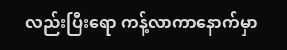လည်းပြီးရော ကန့်လာကာနောက်မှာ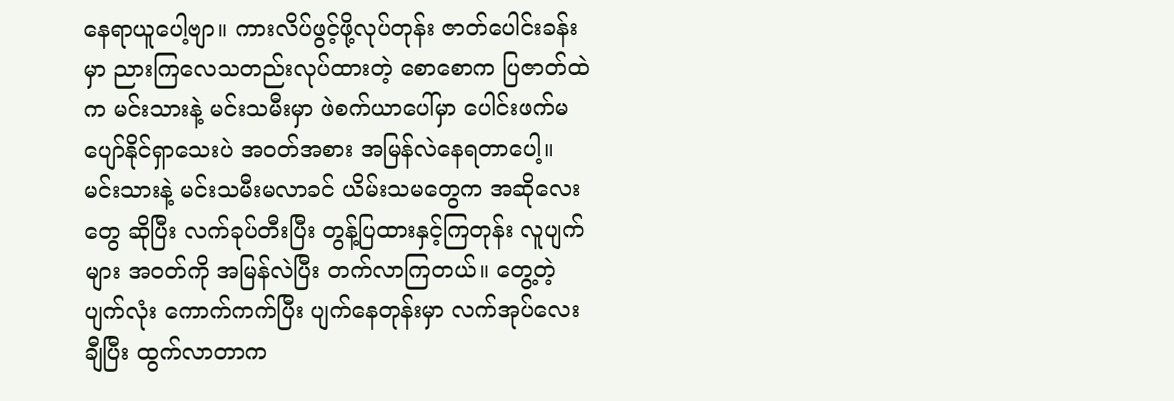နေရာယူပေါ့ဗျာ။ ကားလိပ်ဖွင့်ဖို့လုပ်တုန်း ဇာတ်ပေါင်းခန်းမှာ ညားကြလေသတည်းလုပ်ထားတဲ့ စောစောက ပြဇာတ်ထဲက မင်းသားနဲ့ မင်းသမီးမှာ ဖဲစက်ယာပေါ်မှာ ပေါင်းဖက်မပျော်နိုင်ရှာသေးပဲ အဝတ်အစား အမြန်လဲနေရတာပေါ့။ မင်းသားနဲ့ မင်းသမီးမလာခင် ယိမ်းသမတွေက အဆိုလေးတွေ ဆိုပြီး လက်ခုပ်တီးပြီး တွန့်ပြထားနှင့်ကြတုန်း လူပျက်များ အဝတ်ကို အမြန်လဲပြီး တက်လာကြတယ်။ တွေ့တဲ့ပျက်လုံး ကောက်ကက်ပြီး ပျက်နေတုန်းမှာ လက်အုပ်လေးချီပြီး ထွက်လာတာက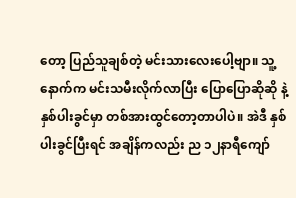တော့ ပြည်သူချစ်တဲ့ မင်းသားလေးပေါ့ဗျာ။ သူ့နောက်က မင်းသမီးလိုက်လာပြီး ပြောပြောဆိုဆို နဲ့ နှစ်ပါးခွင်မှာ တစ်အားထွင်တော့တာပါပဲ။ အဲဒီ နှစ်ပါးခွင်ပြီးရင် အချိန်ကလည်း ည ၁၂နာရီကျော်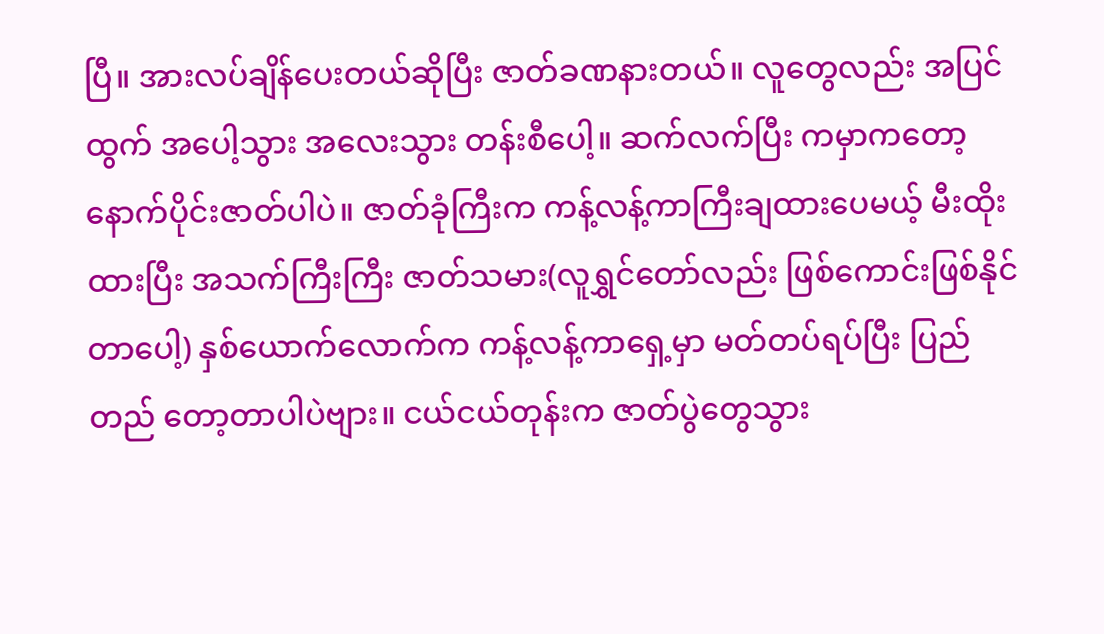ပြီ။ အားလပ်ချိန်ပေးတယ်ဆိုပြီး ဇာတ်ခဏနားတယ်။ လူတွေလည်း အပြင်ထွက် အပေါ့သွား အလေးသွား တန်းစီပေါ့။ ဆက်လက်ပြီး ကမှာကတော့ နောက်ပိုင်းဇာတ်ပါပဲ။ ဇာတ်ခုံကြီးက ကန့်လန့်ကာကြီးချထားပေမယ့် မီးထိုးထားပြီး အသက်ကြီးကြီး ဇာတ်သမား(လူရွှင်တော်လည်း ဖြစ်ကောင်းဖြစ်နိုင်တာပေါ့) နှစ်ယောက်လောက်က ကန့်လန့်ကာရှေ့မှာ မတ်တပ်ရပ်ပြီး ပြည်တည် တော့တာပါပဲဗျား။ ငယ်ငယ်တုန်းက ဇာတ်ပွဲတွေသွား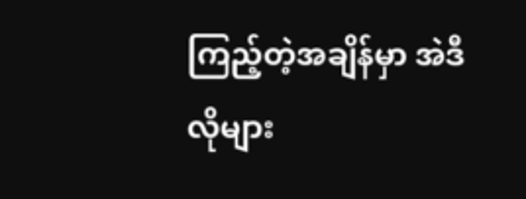ကြည့်တဲ့အချိန်မှာ အဲဒီလိုများ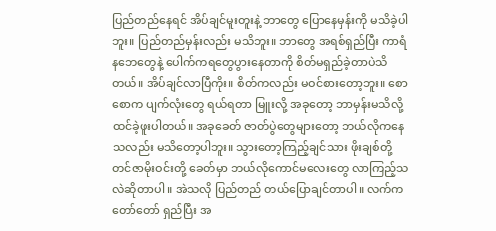ပြည်တည်နေရင် အိပ်ချင်မူးတူးနဲ့ ဘာတွေ ပြောနေမှန်းကို မသိခဲ့ပါဘူး။ ပြည်တည်မှန်းလည်း မသိဘူး။ ဘာတွေ အရစ်ရှည်ပြီး ကာရံနဘေတွေနဲ့ ပေါက်ကရတွေပွားနေတာကို စိတ်မရှည်ခဲ့တာပဲသိတယ်။ အိပ်ချင်လာပြီကိုး။ စိတ်ကလည်း မဝင်စားတော့ဘူး။ စောစောက ပျက်လုံးတွေ ရယ်ရတာ မြူးလို့ အခုတော့ ဘာမှန်းမသိလို့ ထင်ခဲ့ဖူးပါတယ်။ အခုခေတ် ဇာတ်ပွဲတွေများတော့ ဘယ်လိုကနေသလည်း မသိတော့ပါဘူး။ သွားတော့ကြည့်ချင်သား ဖိုးချစ်တို့ တင်ဇာမိုးဝင်းတို့ ခေတ်မှာ ဘယ်လိုကောင်မလေးတွေ လာကြည့်သလဲဆိုတာပါ။ အဲသလို ပြည်တည် တယ်ပြောချင်တာပါ။ လက်ကတော်တော် ရှည်ပြီး အ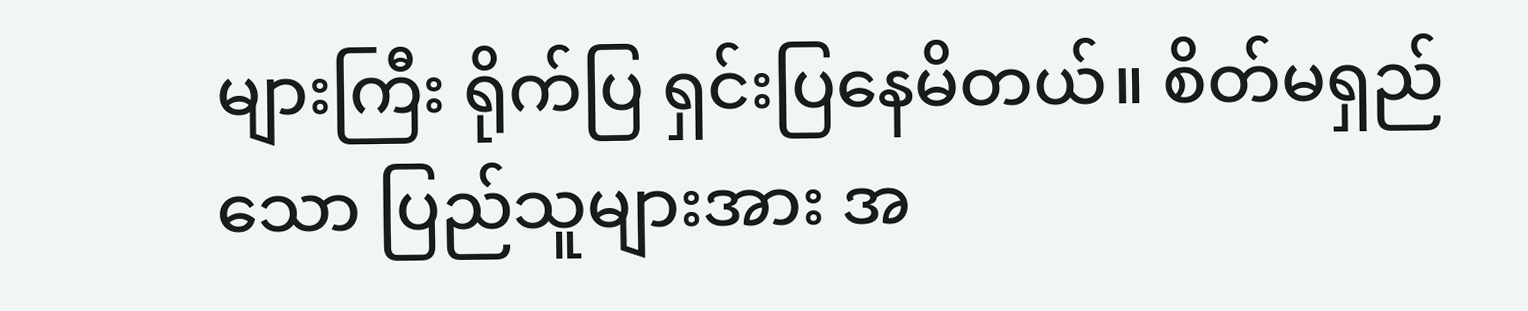များကြီး ရိုက်ပြ ရှင်းပြနေမိတယ်။ စိတ်မရှည်သော ပြည်သူများအား အ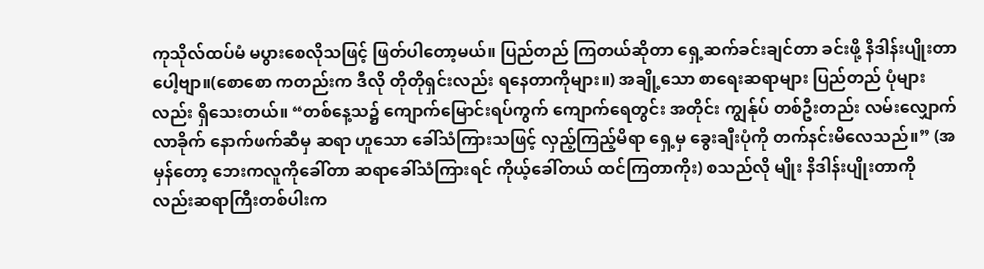ကုသိုလ်ထပ်မံ မပွားစေလိုသဖြင့် ဖြတ်ပါတော့မယ်။ ပြည်တည် ကြတယ်ဆိုတာ ရှေ့ဆက်ခင်းချင်တာ ခင်းဖို့ နိဒါန်းပျိုးတာပေါ့ဗျာ။(စောစော ကတည်းက ဒီလို တိုတိုရှင်းလည်း ရနေတာကိုများ။) အချို့သော စာရေးဆရာများ ပြည်တည် ပုံများလည်း ရှိသေးတယ်။ “တစ်နေ့သ၌ ကျောက်မြောင်းရပ်ကွက် ကျောက်ရေတွင်း အတိုင်း ကျွန်ုပ် တစ်ဦးတည်း လမ်းလျှောက်လာခိုက် နောက်ဖက်ဆီမှ ဆရာ ဟူသော ခေါ်သံကြားသဖြင့် လှည့်ကြည့်မိရာ ရှေ့မှ ခွေးချီးပုံကို တက်နင်းမိလေသည်။” (အမှန်တော့ ဘေးကလူကိုခေါ်တာ ဆရာခေါ်သံကြားရင် ကိုယ့်ခေါ်တယ် ထင်ကြတာကိုး) စသည်လို မျိုး နိဒါန်းပျိုးတာကို လည်းဆရာကြီးတစ်ပါးက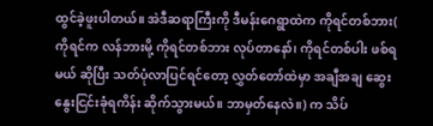ထွင်ခဲ့ဖူးပါတယ်။ အဲဒီဆရာကြီးကို ဒီမန်းဂေရွာထဲက ကိုရင်တစ်ဘား( ကိုရင်က လန်ဘားမို့ ကိုရင်တစ်ဘား လုပ်တာနော်၊ ကိုရင်တစ်ပါး ဖစ်ရမယ် ဆိုပြီး သတ်ပုံလာပြင်ရင်တော့ လွှတ်တော်ထဲမှာ အချီအချ ဆွေးနွေးငြင်းခုံရကိန်း ဆိုက်သွားမယ်။ ဘာမှတ်နေလဲ။) က သိပ်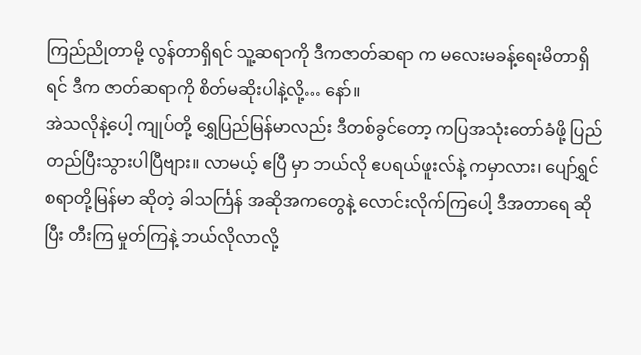ကြည်ညိုတာမို့ လွန်တာရှိရင် သူ့ဆရာကို ဒီကဇာတ်ဆရာ က မလေးမခန့်ရေးမိတာရှိရင် ဒီက ဇာတ်ဆရာကို စိတ်မဆိုးပါနဲ့လို့… နော်။
အဲသလိုနဲ့ပေါ့ ကျုပ်တို့ ရွှေပြည်မြန်မာလည်း ဒီတစ်ခွင်တော့ ကပြအသုံးတော်ခံဖို့ ပြည်တည်ပြီးသွားပါပြီဗျား။ လာမယ့် ဧပြီ မှာ ဘယ်လို ဧပရယ်ဖူးလ်နဲ့ ကမှာလား၊ ပျော်ရွှင်စရာတို့မြန်မာ ဆိုတဲ့ ခါသင်္ကြန် အဆိုအကတွေနဲ့ လောင်းလိုက်ကြပေါ့ ဒီအတာရေ ဆိုပြီး တီးကြ မှုတ်ကြနဲ့ ဘယ်လိုလာလို့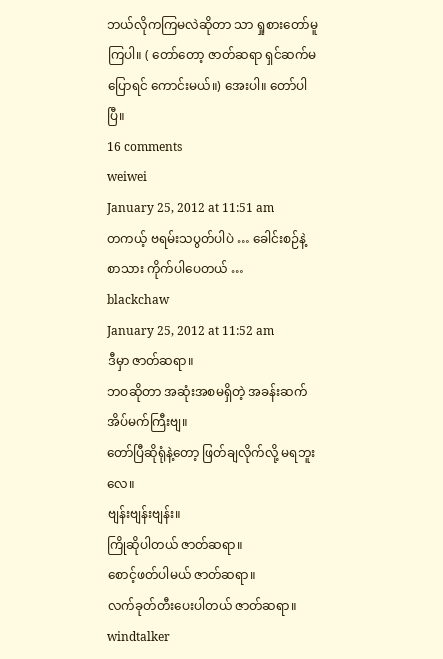ဘယ်လိုကကြမလဲဆိုတာ သာ ရှုစားတော်မူကြပါ။ ( တော်တော့ ဇာတ်ဆရာ ရှင်ဆက်မပြောရင် ကောင်းမယ်။) အေးပါ။ တော်ပါပြီ။
16 comments
weiwei
January 25, 2012 at 11:51 am
တကယ့် ဗရမ်းသပွတ်ပါပဲ … ခေါင်းစဉ်နဲ့ စာသား ကိုက်ပါပေတယ် …
blackchaw
January 25, 2012 at 11:52 am
ဒီမှာ ဇာတ်ဆရာ။
ဘဝဆိုတာ အဆုံးအစမရှိတဲ့ အခန်းဆက်အိပ်မက်ကြီးဗျ။
တော်ပြီဆိုရုံနဲ့တော့ ဖြတ်ချလိုက်လို့ မရဘူးလေ။
ဗျန်းဗျန်းဗျန်း။
ကြိုဆိုပါတယ် ဇာတ်ဆရာ။
စောင့်ဖတ်ပါမယ် ဇာတ်ဆရာ။
လက်ခုတ်တီးပေးပါတယ် ဇာတ်ဆရာ။
windtalker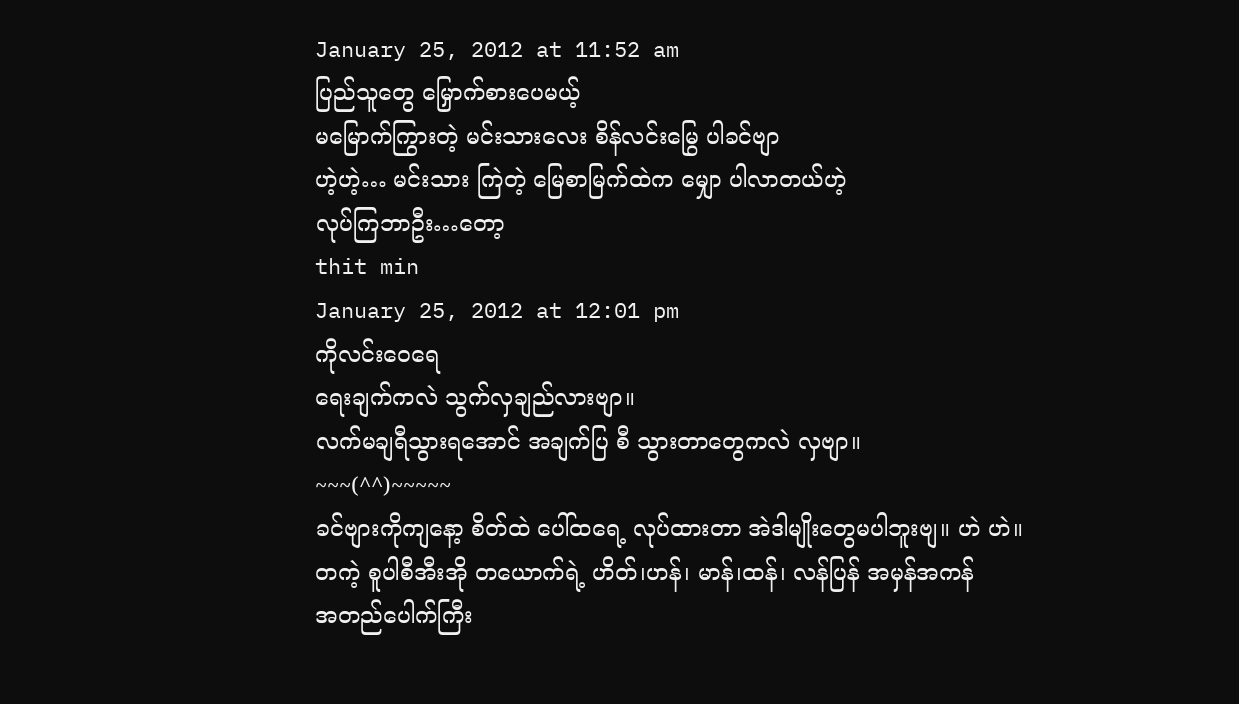January 25, 2012 at 11:52 am
ပြည်သူတွေ မြှောက်စားပေမယ့်
မမြောက်ကြွားတဲ့ မင်းသားလေး စိန်လင်းမြွေ ပါခင်ဗျာ
ဟဲ့ဟဲ့… မင်းသား ကြဲတဲ့ မြေစာမြက်ထဲက မျှော ပါလာတယ်ဟဲ့
လုပ်ကြဘာဦး…တော့
thit min
January 25, 2012 at 12:01 pm
ကိုလင်းဝေရေ
ရေးချက်ကလဲ သွက်လှချည်လားဗျာ။
လက်မချရီသွားရအောင် အချက်ပြ စီ သွားတာတွေကလဲ လှဗျာ။
~~~(^^)~~~~~
ခင်ဗျားကိုကျနော့ စိတ်ထဲ ပေါ်ထရေ့ လုပ်ထားတာ အဲဒါမျိုးတွေမပါဘူးဗျ။ ဟဲ ဟဲ။
တကဲ့ စူပါစီအီးအို တယောက်ရဲ့ ဟိတ်၊ဟန်၊ မာန်၊ထန်၊ လန်ပြန် အမှန်အကန်
အတည်ပေါက်ကြီး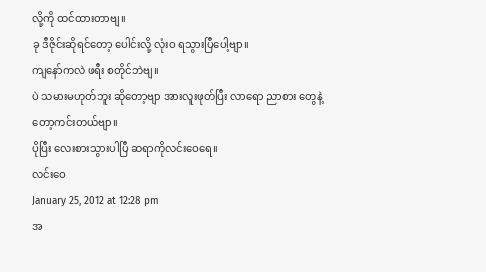လို့ကို ထင်ထားတာဗျ။
ခု ဒီဇိုင်းဆိုရင်တော့ ပေါင်းလို့ လုံးဝ ရသွားပြီပေါ့ဗျာ။
ကျနော်ကလဲ ဖရီး စတိုင်ဘဲဗျ။
ပဲ သမားမဟုတ်ဘူး ဆိုတော့ဗျာ အားလူးဖုတ်ပြီး လာရော ညာစား တွေနဲ့
တော့ကင်းတယ်ဗျာ။
ပိုပြီး လေးစားသွားပါပြီ ဆရာကိုလင်းဝေရေ။
လင်းဝေ
January 25, 2012 at 12:28 pm
အ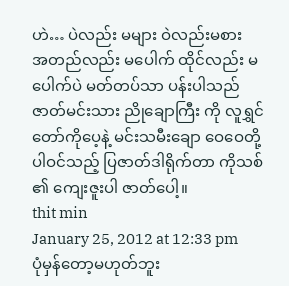ဟဲ… ပဲလည်း မများ ဝဲလည်းမစား
အတည်လည်း မပေါက် ထိုင်လည်း မပေါက်ပဲ မတ်တပ်သာ ပန်းပါသည်
ဇာတ်မင်းသား ညိုချောကြီး ကို လူရွှင်တော်ကိုပေ့နဲ့ မင်းသမီးချော ဝေဝေတို့ ပါဝင်သည့် ပြဇာတ်ဒါရိုက်တာ ကိုသစ် ၏ ကျေးဇူးပါ ဇာတ်ပေါ့။
thit min
January 25, 2012 at 12:33 pm
ပုံမှန်တော့မဟုတ်ဘူး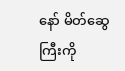နော် မိတ်ဆွေကြီးကို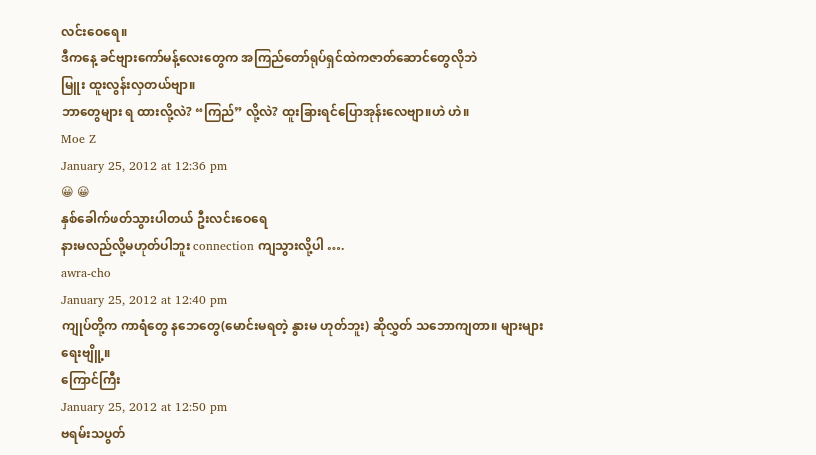လင်းဝေရေ။
ဒီကနေ့ ခင်ဗျားကော်မန့်လေးတွေက အကြည်တော်ရုပ်ရှင်ထဲကဇာတ်ဆောင်တွေလိုဘဲ
မြူး ထူးလွန်းလှတယ်ဗျာ။
ဘာတွေများ ရ ထားလို့လဲ? “ကြည်” လို့လဲ? ထူးခြားရင်ပြောအုန်းလေဗျာ။ဟဲ ဟဲ။
Moe Z
January 25, 2012 at 12:36 pm
😀 😀
နှစ်ခေါက်ဖတ်သွားပါတယ် ဦးလင်းဝေရေ
နားမလည်လို့မဟုတ်ပါဘူး connection ကျသွားလို့ပါ ….
awra-cho
January 25, 2012 at 12:40 pm
ကျုပ်တို့က ကာရံတွေ နဘေတွေ(မောင်းမရတဲ့ နွားမ ဟုတ်ဘူး) ဆိုလွှတ် သဘောကျတာ။ များများရေးဗျိူ့။
ကြောင်ကြီး
January 25, 2012 at 12:50 pm
ဗရမ်းသပွတ်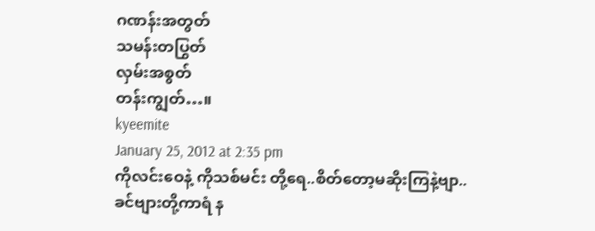ဂဏန်းအတွတ်
သမန်းတပြွတ်
လှမ်းအစွတ်
တန်းကျွတ်…။
kyeemite
January 25, 2012 at 2:35 pm
ကိုလင်းဝေနဲ့ ကိုသစ်မင်း တို့ရေ..စိတ်တော့မဆိုးကြနဲ့ဗျာ..
ခင်ဗျားတို့ကာရံ န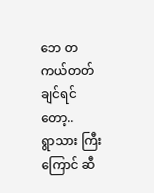ဘေ တကယ်တတ်ချင်ရင်တော့..
ရွာသား ကြီးကြောင် ဆီ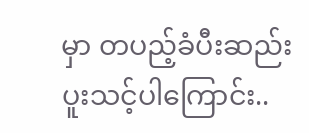မှာ တပည့်ခံပီးဆည်းပူးသင့်ပါကြောင်း..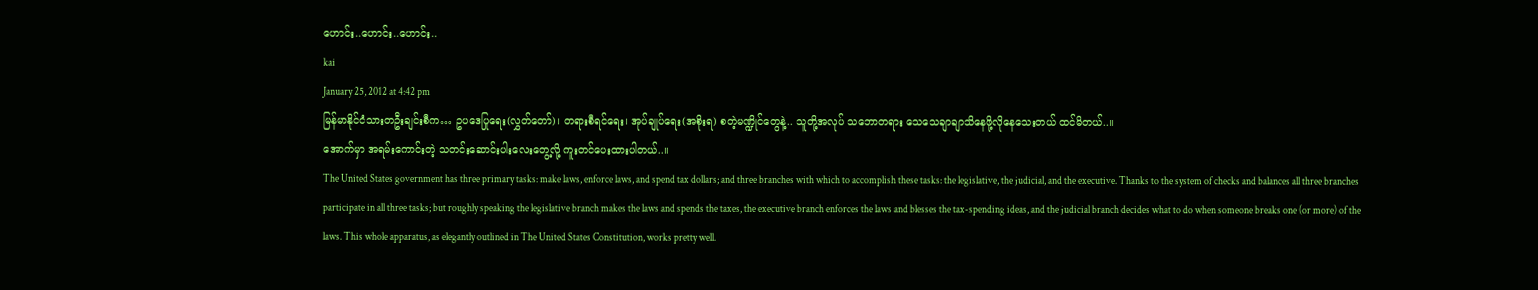ဟောင်း..ဟောင်း..ဟောင်း..
kai
January 25, 2012 at 4:42 pm
မြန်မာနိုင်ငံသားတဦးချင်းစီက… ဥပဒေပြုရေး(လွှတ်တော်)၊ တရားစီရင်ရေး၊ အုပ်ချုပ်ရေး(အစိုးရ) စတဲ့မဏ္ဍိုင်တွေနဲ့.. သူတို့အလုပ် သဘောတရား သေသေချာချာသိနေဖို့လိုနေသေးတယ် ထင်မိတယ်..။
အောက်မှာ အရမ်းကောင်းတဲ့ သတင်းဆောင်းပါးလေးတွေ့လို့ ကူးတင်ပေးထားပါတယ်..။
The United States government has three primary tasks: make laws, enforce laws, and spend tax dollars; and three branches with which to accomplish these tasks: the legislative, the judicial, and the executive. Thanks to the system of checks and balances all three branches participate in all three tasks; but roughly speaking the legislative branch makes the laws and spends the taxes, the executive branch enforces the laws and blesses the tax-spending ideas, and the judicial branch decides what to do when someone breaks one (or more) of the laws. This whole apparatus, as elegantly outlined in The United States Constitution, works pretty well.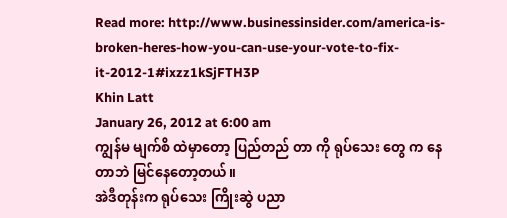Read more: http://www.businessinsider.com/america-is-broken-heres-how-you-can-use-your-vote-to-fix-it-2012-1#ixzz1kSjFTH3P
Khin Latt
January 26, 2012 at 6:00 am
ကျွန်မ မျက်စိ ထဲမှာတော့ ပြည်တည် တာ ကို ရုပ်သေး တွေ က နေတာဘဲ မြင်နေတော့တယ်။
အဲဒီတုန်းက ရုပ်သေး ကြိုးဆွဲ ပညာ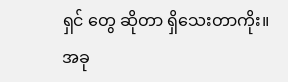ရှင် တွေ ဆိုတာ ရှိသေးတာကိုး။
အခု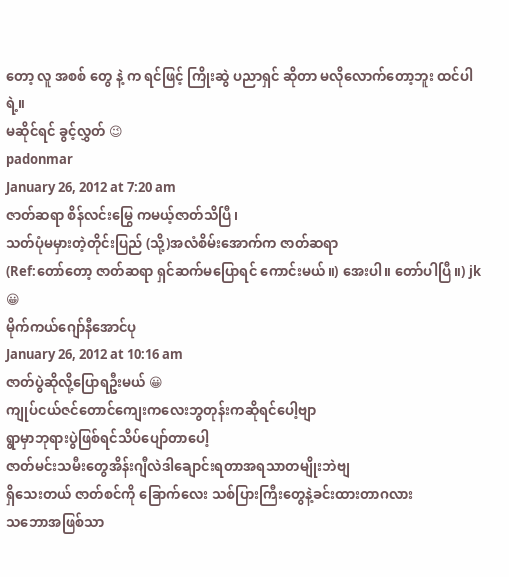တော့ လူ အစစ် တွေ နဲ့ က ရင်ဖြင့် ကြိုးဆွဲ ပညာရှင် ဆိုတာ မလိုလောက်တော့ဘူး ထင်ပါရဲ့။
မဆိုင်ရင် ခွင့်လွှတ် 😉
padonmar
January 26, 2012 at 7:20 am
ဇာတ်ဆရာ စိန်လင်းမြွေ ကမယ့်ဇာတ်သိပြီ၊
သတ်ပုံမမှားတဲ့တိုင်းပြည် (သို့)အလံစိမ်းအောက်က ဇာတ်ဆရာ
(Ref:တော်တော့ ဇာတ်ဆရာ ရှင်ဆက်မပြောရင် ကောင်းမယ်။) အေးပါ။ တော်ပါပြီ။) jk 😀
မိုက်ကယ်ဂျော်နီအောင်ပု
January 26, 2012 at 10:16 am
ဇာတ်ပွဲဆိုလို့ပြောရဦးမယ် 😀
ကျုပ်ငယ်ဇင်တောင်ကျေးကလေးဘွတုန်းကဆိုရင်ပေါ့ဗျာ
ရွာမှာဘုရားပွဲဖြစ်ရင်သိပ်ပျော်တာပေါ့
ဇာတ်မင်းသမီးတွေအိန်းဂျီလဲဒါချောင်းရတာအရသာတမျိုးဘဲဗျ
ရှိသေးတယ် ဇာတ်စင်ကို ခြောက်လေး သစ်ပြားကြီးတွေနဲ့ခင်းထားတာဂလား
သဘောအဖြစ်သာ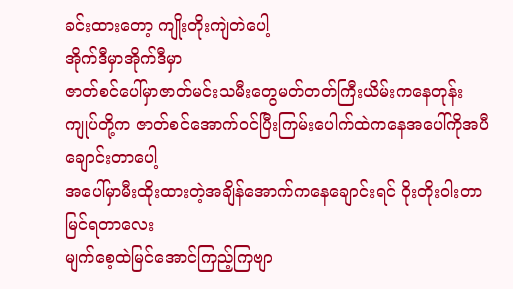ခင်းထားတော့ ကျိုးတိုးကျဲတဲပေါ့
အိုက်ဒီမှာအိုက်ဒီမှာ
ဇာတ်စင်ပေါ်မှာဇာတ်မင်းသမီးတွေမတ်တတ်ကြီးယိမ်းကနေတုန်း
ကျုပ်တို့က ဇာတ်စင်အောက်ဝင်ပြီးကြမ်းပေါက်ထဲကနေအပေါ်ကိုအပီချောင်းတာပေါ့
အပေါ်မှာမီးထိုးထားတဲ့အချိန်အောက်ကနေချောင်းရင် ဝိုးတိုးဝါးတာမြင်ရတာလေး
မျက်စေ့ထဲမြင်အောင်ကြည့်ကြဗျာ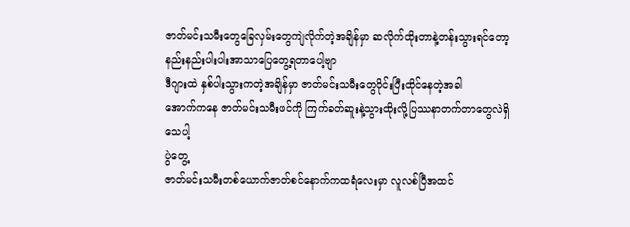ဇာတ်မင်းသမီးတွေခြေလှမ်းတွေကျဲလိုက်တဲ့အချိန်မှာ ဆလိုက်ထိုးတာနဲ့တန်းသွားရင်တော့
နည်းနည်းပါးပါးအာသာပြေတွေ့ရတာပေါ့ဗျာ
ဒီဂျားထဲ နှစ်ပါးသွားကတဲ့အချိန်မှာ ဇာတ်မင်းသမီးတွေဝိုင်းပြီးထိုင်နေတဲ့အခါ
အောက်ကနေ ဇာတ်မင်းသမီးဖင်ကို ကြက်ခတ်ဆူးနဲ့သွားထိုးလို့ပြဿနာတက်တာတွေလဲရှိသေပါ့
ပွဲတွေ့
ဇာတ်မင်းသမီးတစ်ယောက်ဇာတ်စင်နောက်ကထရံလေးမှာ လူလစ်ပြီအထင်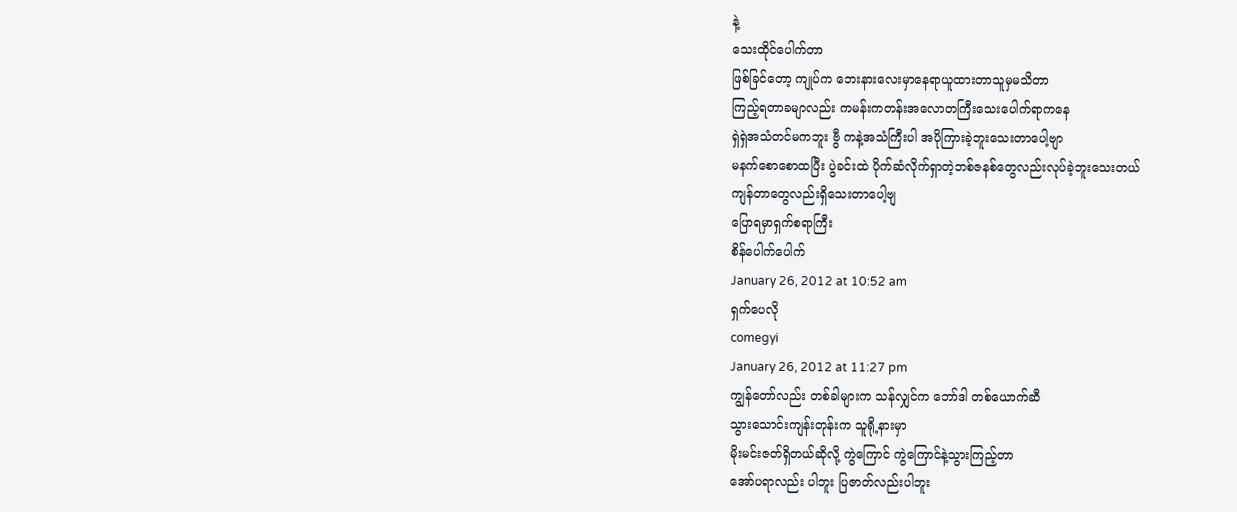နဲ့
သေးထိုင်ပေါက်တာ
ဖြစ်ခြင်တော့ ကျုပ်က ဘေးနားလေးမှာနေရာယူထားတာသူမှမသိတာ
ကြည့်ရတာခမျာလည်း ကမန်းကတန်းအလောတကြီးသေးပေါက်ရာကနေ
ရှဲရှဲအသံတင်မကဘူး ဗွီ ကနဲ့အသံကြီးပါ အပိုကြားခဲ့ဘူးသေးတာပေါ့ဗျာ
မနက်စောစောထပြီး ပွဲခင်းထဲ ပိုက်ဆံလိုက်ရှာတဲ့ဘစ်ဇနစ်တွေလည်းလုပ်ခဲ့ဘူးသေးတယ်
ကျန်တာတွေလည်းရှိသေးတာပေါ့ဗျ
ပြောရမှာရှက်စရာကြီး
စိန်ပေါက်ပေါက်
January 26, 2012 at 10:52 am
ရှက်ပေလို
comegyi
January 26, 2012 at 11:27 pm
ကျွန်တော်လည်း တစ်ခါများက သန်လျှင်က ဘော်ဒါ တစ်ယောက်ဆီ
သွားသောင်းကျန်းတုန်းက သူရို့နားမှာ
မိုးမင်းဇတ်ရှိတယ်ဆိုလို့ ကွဲကြောင် ကွဲကြောင်နဲ့သွားကြည့်တာ
အော်ပရာလည်း ပါဘူး ပြဇာတ်လည်းပါဘူး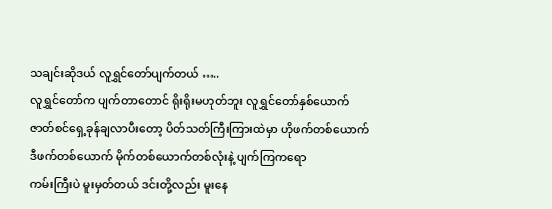သချင်းဆိုဒယ် လူရွှင်တော်ပျက်တယ် …..
လူရွှင်တော်က ပျက်တာတောင် ရိုးရိုးမဟုတ်ဘူး လူရွှင်တော်နှစ်ယောက်
ဇာတ်စင်ရှေ့ခုန်ချလာပီးတော့ ပိတ်သတ်ကြီးကြားထဲမှာ ဟိုဖက်တစ်ယောက်
ဒီဖက်တစ်ယောက် မိုက်တစ်ယောက်တစ်လုံးနဲ့ ပျက်ကြကရော
ကမ်းကြီးပဲ မူးမှတ်တယ် ဒင်းတို့လည်း မူးနေ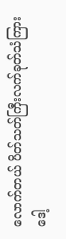လောက်တယ် ပိတ်သတ်ကြီးလက်ခုတ်သံကြားဒေါ့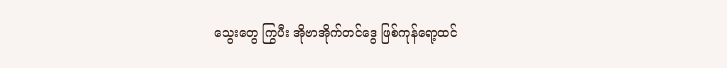သွေးတွေ ကြွပီး အိုဗာအိုက်တင်ဒွေ ဖြစ်ကုန်ရော့ထင်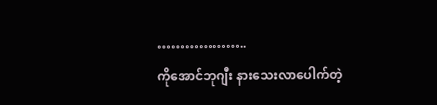………………..
ကိုအောင်ဘုဂျီး နားသေးလာပေါက်တဲ့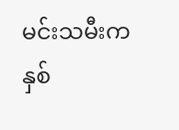မင်းသမီးက နှစ်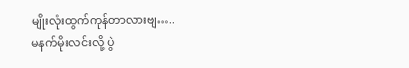မျိုးလုံးထွက်ကုန်တာလားဗျ…..
မနက်မိုးလင်းလို့ ပွဲ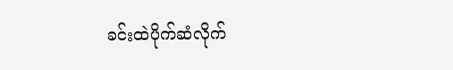ခင်းထဲပိုက်ဆံလိုက်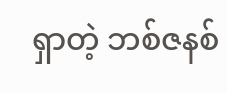ရှာတဲ့ ဘစ်ဇနစ်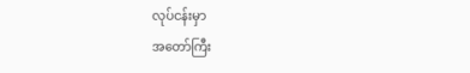လုပ်ငန်းမှာ
အတော်ကြီး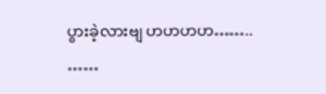ပွားခဲ့လားဗျ ဟဟဟဟ……..
……